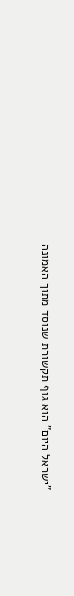"ישראל היום" הוא גוף תקשורת שנוסד מתוך האמונה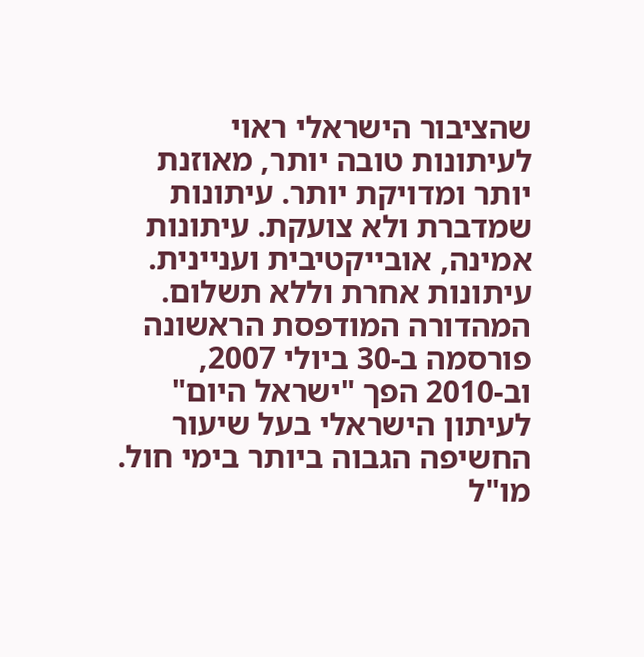שהציבור הישראלי ראוי לעיתונות טובה יותר, מאוזנת יותר ומדויקת יותר. עיתונות שמדברת ולא צועקת. עיתונות אמינה, אובייקטיבית ועניינית. עיתונות אחרת וללא תשלום. המהדורה המודפסת הראשונה פורסמה ב-30 ביולי 2007, וב-2010 הפך "ישראל היום" לעיתון הישראלי בעל שיעור החשיפה הגבוה ביותר בימי חול. מו"ל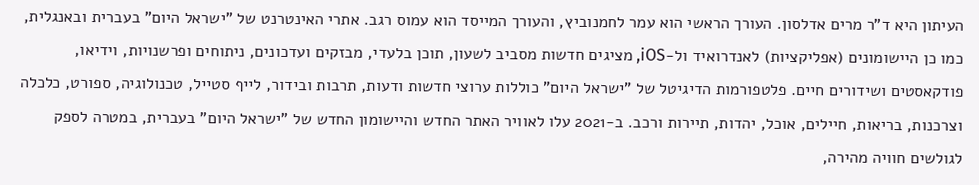העיתון היא ד"ר מרים אדלסון. העורך הראשי הוא עמר לחמנוביץ, והעורך המייסד הוא עמוס רגב. אתרי האינטרנט של "ישראל היום" בעברית ובאנגלית, כמו כן היישומונים (אפליקציות) לאנדרואיד ול-iOS, מציגים חדשות מסביב לשעון, תוכן בלעדי, מבזקים ועדכונים, ניתוחים ופרשנויות, וידיאו, פודקאסטים ושידורים חיים. פלטפורמות הדיגיטל של "ישראל היום" כוללות ערוצי חדשות ודעות, תרבות ובידור, לייף סטייל, טכנולוגיה, ספורט, כלכלה וצרכנות, בריאות, חיילים, אוכל, יהדות, תיירות ורכב. ב-2021 עלו לאוויר האתר החדש והיישומון החדש של "ישראל היום" בעברית, במטרה לספק לגולשים חוויה מהירה,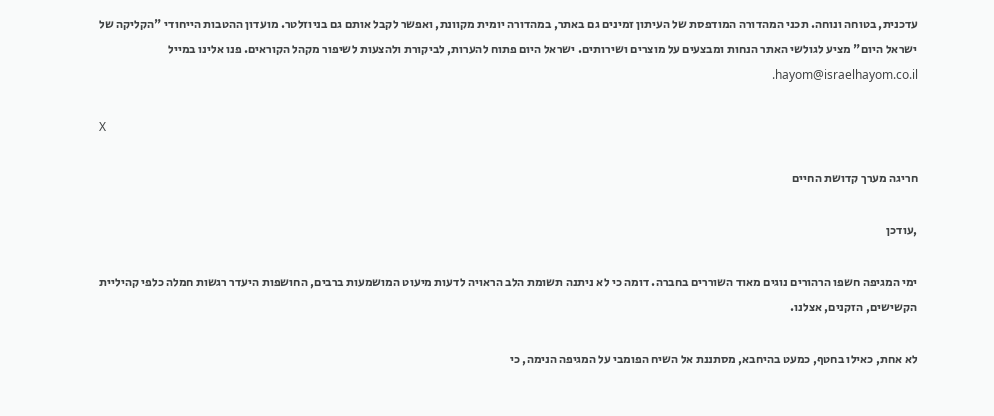עדכנית, בטוחה ונוחה. תכני המהדורה המודפסת של העיתון זמינים גם באתר, במהדורה יומית מקוונת, ואפשר לקבל אותם גם בניוזלטר. מועדון ההטבות הייחודי "הקליקה של ישראל היום" מציע לגולשי האתר הנחות ומבצעים על מוצרים ושירותים. ישראל היום פתוח להערות, לביקורת ולהצעות לשיפור מקהל הקוראים. פנו אלינו במייל hayom@israelhayom.co.il.

X

חריגה מערך קדושת החיים

,עודכן

ימי המגיפה חשפו הרהורים נוגים מאוד השוררים בחברה. דומה כי לא ניתנה תשומת הלב הראויה לדעות מיעוט המושמעות ברבים, החושפות היעדר רגשות חמלה כלפי קהיליית הקשישים, הזקנים, אצלנו.

לא אחת, כאילו בחטף, כמעט בהיחבא, מסתננת אל השיח הפומבי על המגיפה הנימה, כי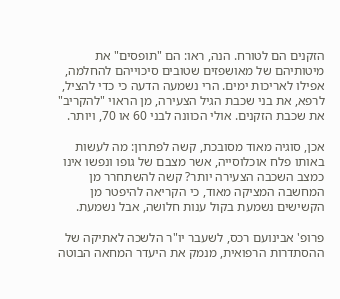הזקנים הם לטורח. הנה, ראו: הם "תופסים" את מיטותיהם של מאושפזים שטובים סיכוייהם להחלמה, אפילו לאריכות ימים. הרי נשמעה הדעה כי כדי להציל, לרפא, את בני שכבת הגיל הצעירה, מן הראוי "להקריב" את שכבת הזקנים. אולי הכוונה לבני 60 או 70, ויותר.

אכן, סוגיה מאוד מסובכת, קשה לפתרון: מה לעשות באותו פלח אוכלוסייה, אשר מצבם של גופו ונפשו אינו כמצב השכבה הצעירה יותר? קשה להשתחרר מן המחשבה המציקה מאוד, כי הקריאה להיפטר מן הקשישים נשמעת בקול ענות חלושה, אבל נשמעת.

פרופ' אבינועם רכס, לשעבר יו"ר הלשכה לאתיקה של ההסתדרות הרפואית, מנמק את היעדר המחאה הבוטה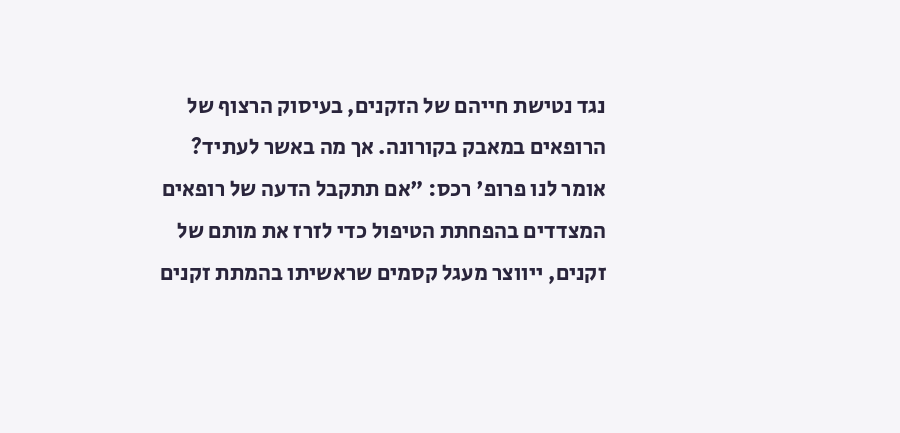נגד נטישת חייהם של הזקנים, בעיסוק הרצוף של הרופאים במאבק בקורונה. אך מה באשר לעתיד? אומר לנו פרופ' רכס: "אם תתקבל הדעה של רופאים המצדדים בהפחתת הטיפול כדי לזרז את מותם של זקנים, ייווצר מעגל קסמים שראשיתו בהמתת זקנים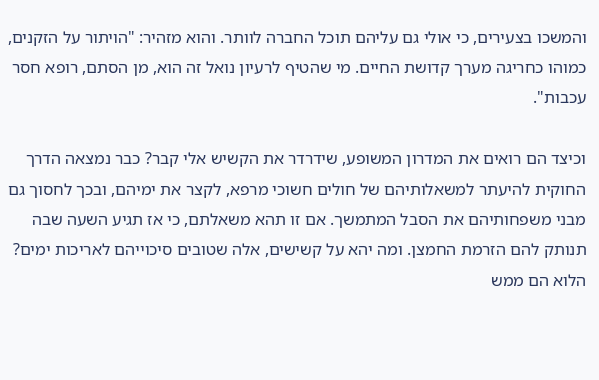והמשכו בצעירים, כי אולי גם עליהם תוכל החברה לוותר. והוא מזהיר: "הויתור על הזקנים, כמוהו כחריגה מערך קדושת החיים. מי שהטיף לרעיון נואל זה הוא, מן הסתם, רופא חסר עכבות".

וכיצד הם רואים את המדרון המשופע, שידרדר את הקשיש אלי קבר? כבר נמצאה הדרך החוקית להיעתר למשאלותיהם של חולים חשוכי מרפא, לקצר את ימיהם, ובכך לחסוך גם מבני משפחותיהם את הסבל המתמשך. אם זו תהא משאלתם, כי אז תגיע השעה שבה תנותק להם הזרמת החמצן. ומה יהא על קשישים, אלה שטובים סיכוייהם לאריכות ימים? הלוא הם ממש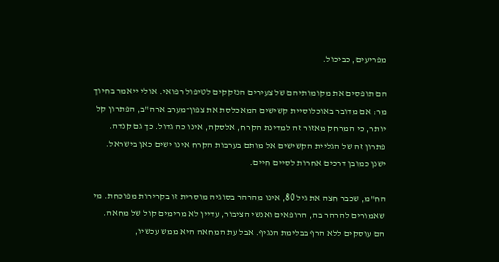מפריעים, כביכול.

הם תופסים את מקומותיהם של צעירים הנזקקים לטיפול רפואי. אולי ייאמר בחיוך מר: אם מדובר באוכלוסיית קשישים המאכלסת את צפון־מערב ארה"ב, הפתרון קל יותר, כי המרחק מאזור זה למדינת הקרח, אלסקה, אינו כה גדול. כך גם קנדה. פתרון זה של הגליית הקשישים אל מותם בערבות הקרח אינו ישים כאן בישראל. ישנן כמובן דרכים אחרות לסיים חיים.

הח"מ, שכבר חצה את גיל 80, אינו מהרהר בסוגיה מוסרית זו בקרירות מפוכחת. מי שאמורים להרהר בה, הרופאים ואנשי הציבור, עדיין לא מרימים קול של מחאה. הם עוסקים ללא הרף בבלימת הנגיף. אבל עת המחאה היא ממש עכשיו,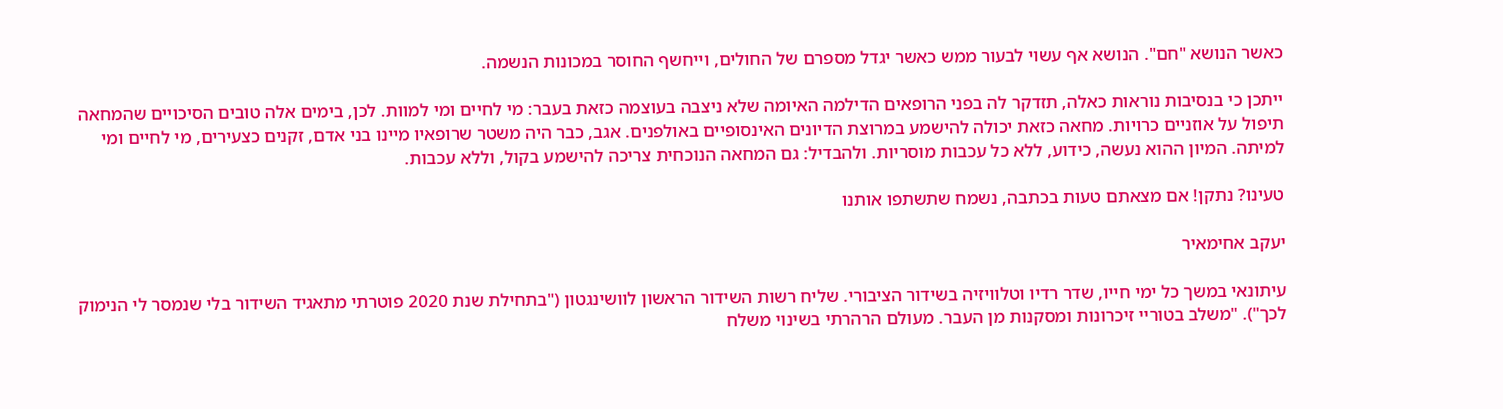כאשר הנושא "חם". הנושא אף עשוי לבעור ממש כאשר יגדל מספרם של החולים, וייחשף החוסר במכונות הנשמה.

ייתכן כי בנסיבות נוראות כאלה, תזדקר לה בפני הרופאים הדילמה האיומה שלא ניצבה בעוצמה כזאת בעבר: מי לחיים ומי למוות. לכן, בימים אלה טובים הסיכויים שהמחאה תיפול על אוזניים כרויות. מחאה כזאת יכולה להישמע במרוצת הדיונים האינסופיים באולפנים. אגב, כבר היה משטר שרופאיו מיינו בני אדם, זקנים כצעירים, מי לחיים ומי למיתה. המיון ההוא נעשה, כידוע, ללא כל עכבות מוסריות. ולהבדיל: גם המחאה הנוכחית צריכה להישמע בקול, וללא עכבות.

טעינו? נתקן! אם מצאתם טעות בכתבה, נשמח שתשתפו אותנו

יעקב אחימאיר

עיתונאי במשך כל ימי חייו, שדר רדיו וטלוויזיה בשידור הציבורי. שליח רשות השידור הראשון לוושינגטון ("בתחילת שנת 2020 פוטרתי מתאגיד השידור בלי שנמסר לי הנימוק לכך"). "משלב בטוריי זיכרונות ומסקנות מן העבר. מעולם הרהרתי בשינוי משלח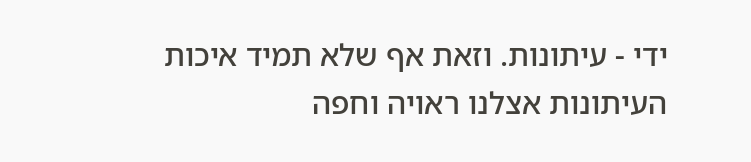ידי - עיתונות. וזאת אף שלא תמיד איכות העיתונות אצלנו ראויה וחפה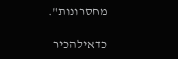מחסרונות".

כדאילהכיר